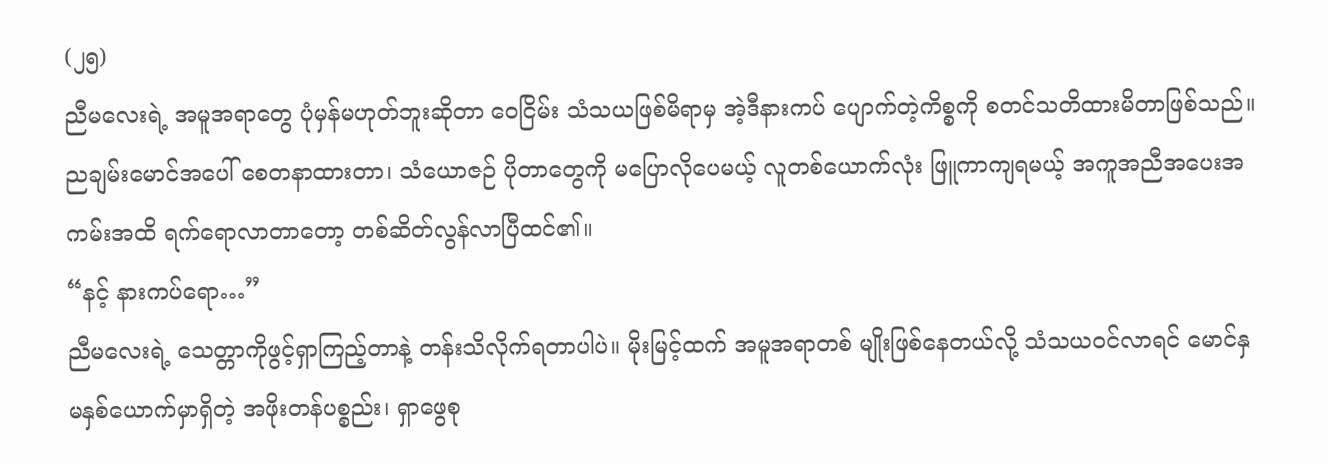(၂၅)
ညီမလေးရဲ့ အမူအရာတွေ ပုံမှန်မဟုတ်ဘူးဆိုတာ ဝေငြိမ်း သံသယဖြစ်မိရာမှ အဲ့ဒီနားကပ် ပျောက်တဲ့ကိစ္စကို စတင်သတိထားမိတာဖြစ်သည်။ ညချမ်းမောင်အပေါ် စေတနာထားတာ၊ သံယောဇဉ် ပိုတာတွေကို မပြောလိုပေမယ့် လူတစ်ယောက်လုံး ဖြူကာကျရမယ့် အကူအညီအပေးအကမ်းအထိ ရက်ရောလာတာတော့ တစ်ဆိတ်လွန်လာပြီထင်၏။
“နင့် နားကပ်ရော…”
ညီမလေးရဲ့ သေတ္တာကိုဖွင့်ရှာကြည့်တာနဲ့ တန်းသိလိုက်ရတာပါပဲ။ မိုးမြင့်ထက် အမူအရာတစ် မျိုးဖြစ်နေတယ်လို့ သံသယဝင်လာရင် မောင်နှမနှစ်ယောက်မှာရှိတဲ့ အဖိုးတန်ပစ္စည်း၊ ရှာဖွေစု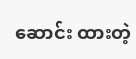ဆောင်း ထားတဲ့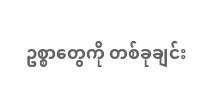ဥစ္စာတွေကို တစ်ခုချင်း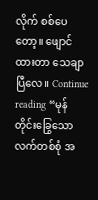လိုက် စစ်ပေတော့။ ဖျောင်ထားတာ သေချာပြီလေ။ Continue reading “မုန်တိုင်းခြွေသော လက်တစ်စုံ အ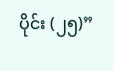ပိုင်း (၂၅)”